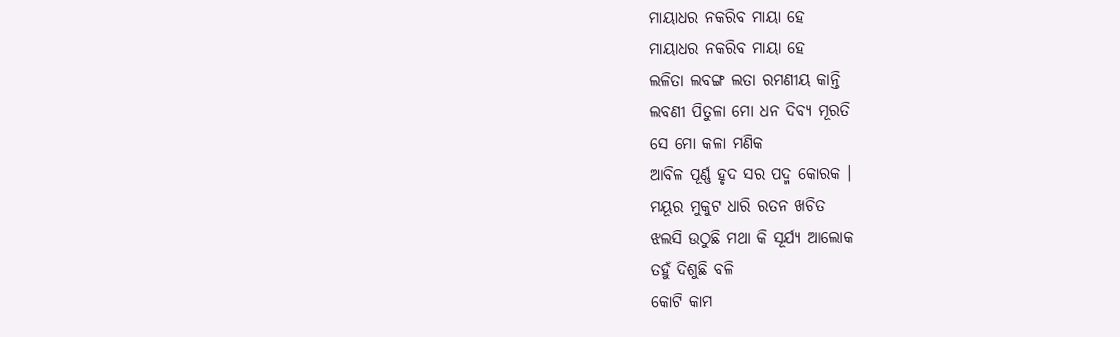ମାୟାଧର ନକରିବ ମାୟା ହେ
ମାୟାଧର ନକରିବ ମାୟା ହେ
ଲଳିତା ଲବଙ୍ଗ ଲତା ରମଣୀୟ କାନ୍ତି
ଲବଣୀ ପିତୁଳା ମୋ ଧନ ଦିବ୍ୟ ମୂରତି
ସେ ମୋ କଳା ମଣିକ
ଆବିଳ ପୂର୍ଣ୍ଣ ହୃଦ ସର ପଦ୍ମ କୋରକ ।
ମୟୂର ମୁକୁଟ ଧାରି ରତନ ଖଚିତ
ଝଲସି ଉଠୁଛି ମଥା କି ସୂର୍ଯ୍ୟ ଆଲୋକ
ତହୁଁ ଦିଶୁଛି ବଳି
କୋଟି କାମ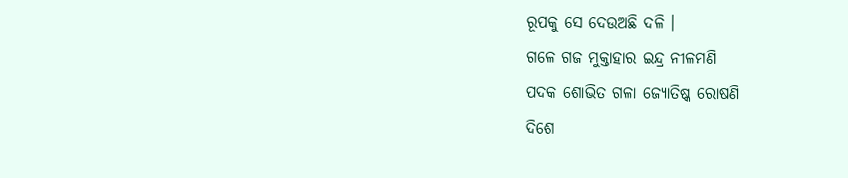ରୂପକୁ ସେ ଦେଉଅଛି ଦଳି ।
ଗଳେ ଗଜ ମୁକ୍ତାହାର ଇନ୍ଦ୍ର ନୀଳମଣି
ପଦକ ଶୋଭିତ ଗଳା ଜ୍ୟୋତିଷ୍କ ରୋଷଣି
ଦିଶେ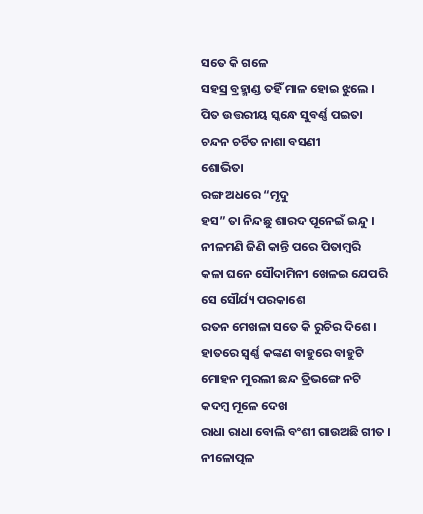ସତେ କି ଗଳେ
ସହସ୍ର ବ୍ରହ୍ମାଣ୍ଡ ତହିଁ ମାଳ ହୋଇ ଝୁଲେ ।
ପିତ ଉତ୍ତରୀୟ ସ୍କନ୍ଧେ ସୁବର୍ଣ୍ଣ ପଇତା
ଚନ୍ଦନ ଚର୍ଚିତ ନାଶା ବସଣୀ
ଶୋଭିତା
ରଙ୍ଗ ଅଧରେ “ମୃଦୁ
ହସ” ତା ନିନ୍ଦଛୁ ଶାରଦ ପୂନେଇଁ ଇନ୍ଦୁ ।
ନୀଳମଣି ଜିଣି କାନ୍ତି ପରେ ପିତାମ୍ଵରି
କଳା ଘନେ ସୌଦାମିନୀ ଖେଳଇ ଯେପରି
ସେ ସୌର୍ଯ୍ୟ ପରକାଶେ
ରତନ ମେଖଳା ସତେ କି ରୁଚିର ଦିଶେ ।
ହାତରେ ସ୍ଵର୍ଣ୍ଣ କଙ୍କଣ ବାହୁରେ ବାହୁଟି
ମୋହନ ମୁରଲୀ ଛନ୍ଦ ତ୍ରିଭଙ୍ଗେ ନଟି
କଦମ୍ଵ ମୂଳେ ଦେଖ
ରାଧା ରାଧା ବୋଲି ବଂଶୀ ଗାଉଅଛି ଗୀତ ।
ନୀଳୋତ୍ପଳ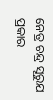ନେତ୍ର ଚନ୍ଦ୍ର ସୂରୁଯ ପ୍ରକାର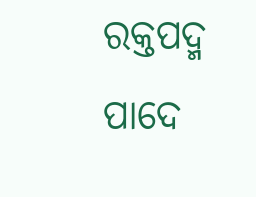ରକ୍ତପଦ୍ମ ପାଦେ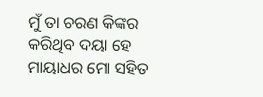ମୁଁ ତା ଚରଣ କିଙ୍କର
କରିଥିବ ଦୟା ହେ
ମାୟାଧର ମୋ ସହିତ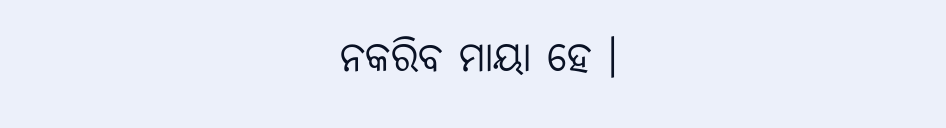ନକରିବ ମାୟା ହେ ।